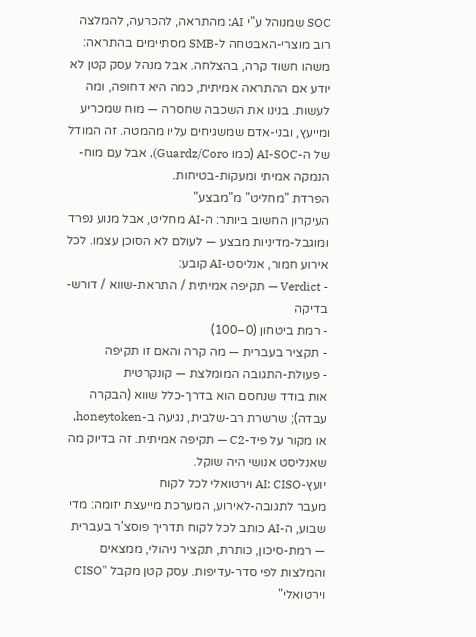SOC שמנוהל ע"י AI: מהתראה, להכרעה, להמלצה
רוב מוצרי-האבטחה ל-SMB מסתיימים בהתראה: משהו חשוד קרה, בהצלחה. אבל מנהל עסק קטן לא יודע אם ההתראה אמיתית, כמה היא דחופה, ומה לעשות. בנינו את השכבה שחסרה — מוח שמכריע ומייעץ, ובני-אדם שמשגיחים עליו מהמטה. זה המודל של ה-AI-SOC (כמו Guardz/Coro), אבל עם מוח-הנמקה אמיתי ומעקות-בטיחות.
הפרדת "מחליט" מ"מבצע"
העיקרון החשוב ביותר: ה-AI מחליט, אבל מנוע נפרד ומוגבל-מדיניות מבצע — לעולם לא הסוכן עצמו. לכל אירוע חמור, אנליסט-AI קובע:
- Verdict — תקיפה אמיתית / התראת-שווא / דורש-בדיקה
- רמת ביטחון (0–100)
- תקציר בעברית — מה קרה והאם זו תקיפה
- פעולת-התגובה המומלצת — קונקרטית
אות בודד שנחסם הוא בדרך-כלל שווא (הבקרה עבדה); שרשרת רב-שלבית, נגיעה ב-honeytoken, או מקור על פיד-C2 — תקיפה אמיתית. זה בדיוק מה שאנליסט אנושי היה שוקל.
יועץ-AI: CISO וירטואלי לכל לקוח
מעבר לתגובה-לאירוע, המערכת מייעצת יזומה: מדי שבוע, ה-AI כותב לכל לקוח תדריך פוסצ'ר בעברית — רמת-סיכון, כותרת, תקציר ניהולי, ממצאים והמלצות לפי סדר-עדיפות. עסק קטן מקבל "CISO וירטואלי"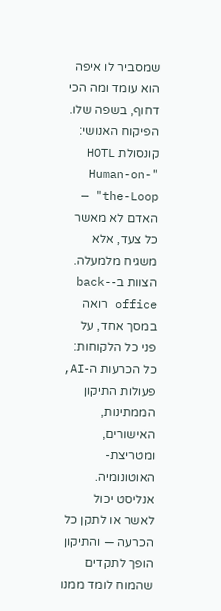שמסביר לו איפה הוא עומד ומה הכי דחוף, בשפה שלו.
הפיקוח האנושי: קונסולת HOTL
"Human-on-the-Loop" — האדם לא מאשר כל צעד, אלא משגיח מלמעלה. הצוות ב-back-office רואה במסך אחד, על פני כל הלקוחות: כל הכרעות ה-AI, פעולות התיקון הממתינות, האישורים, ומטריצת-האוטונומיה. אנליסט יכול לאשר או לתקן כל הכרעה — והתיקון הופך לתקדים שהמוח לומד ממנו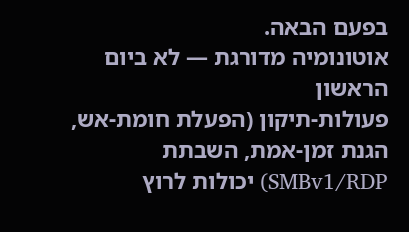בפעם הבאה.
אוטונומיה מדורגת — לא ביום הראשון
פעולות-תיקון (הפעלת חומת-אש, הגנת זמן-אמת, השבתת SMBv1/RDP) יכולות לרוץ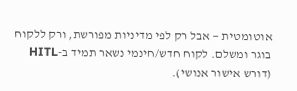אוטומטית — אבל רק לפי מדיניות מפורשת, ורק ללקוח בוגר ומשלם. לקוח חדש/חינמי נשאר תמיד ב-HITL (דורש אישור אנושי).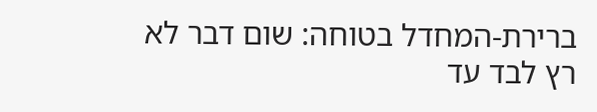ברירת-המחדל בטוחה: שום דבר לא רץ לבד עד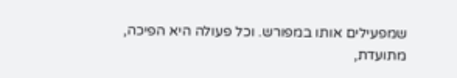שמפעילים אותו במפורש. וכל פעולה היא הפיכה, מתועדת,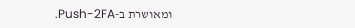ומאושרת ב-Push-2FA.